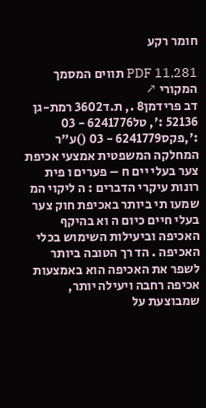חומר רקע

PDF 11,281 תווים המסמך המקורי ↗
דב פרידמן8 ., ת.ד3602 רמת-גן 52136 :', טל6241776 - 03 :',פקס6241779 - 03 ()ע"ר המחלקה המשפטית אמצעי אכיפת צער בעלי יים ח – פערים ו פית רונות עיקרי הדברים : ה ליקוי המ שמעו תי ביותר באכיפת חוק צער בעלי חיים כיום ה וא בהיקף האכיפה וביעילות השימוש בכלי האכיפה . הד רך הטובה ביותר לשפר את האכיפה הוא באמצעות אכיפה רחבה ויעילה יותר, שמבוצעת על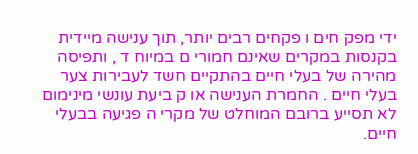ידי מפק חים ו פקחים רבים יותר, תוך ענישה מיידית בקנסות במקרים שאינם חמורי ם במיוח ד , ותפיסה מהירה של בעלי חיים בהתקיים חשד לעבירות צער בעלי חיים . החמרת הענישה או ק ביעת עונשי מינימום לא תסייע ברובם המוחלט של מקרי ה פגיעה בבעלי חיים.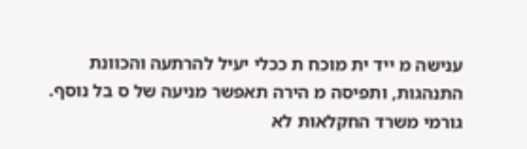ענישה מ ייד ית מוכח ת ככלי יעיל להרתעה והכוונת התנהגות, ותפיסה מ הירה תאפשר מניעה של ס בל נוסף. גורמי משרד החקלאות לא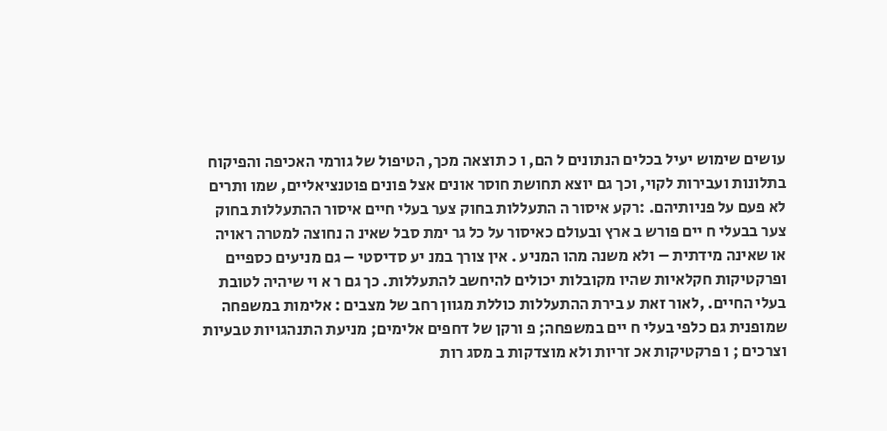עושים שימוש יעיל בכלים הנתונים ל הם, ו כ תוצאה מכך, הטיפול של גורמי האכיפה והפיקוח בתלונות ועבירות לקוי, וכך גם יוצא תחושת חוסר אונים אצל פונים פוטנציאליים, שמו ותרים לא פעם על פניותיהם. :רקע איסור ה התעללות בחוק צער בעלי חיים איסור ההתעללות בחוק צער בבעלי ח יים פורש ב ארץ ובעולם כאיסור על כל גר ימת סבל שאינ ה נחוצה למטרה ראויה או שאינה מידתית – ולא משנה מהו המניע . אין צורך במנ יע סדיסטי – גם מניעים כספיים ופרקטיקות חקלאיות שהיו מקובלות יכולים להיחשב להתעללות. כך גם ר א וי שיהיה לטובת בעלי החיים. ,לאור זאת ע בירת ההתעללות כוללת מגוון רחב של מצבים : אלימות במשפחה שמופנית גם כלפי בעלי ח יים במשפחה; פ ורקן של דחפים אלימים; מניעת התנהגויות טבעיות וצרכים ; ו פרקטיקות אכ זריות ולא מוצדקות ב מסג רות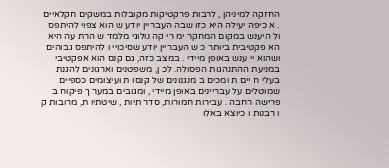החזקה למיניהן , לרבות פרקטיקות מקובלות במשקים חקלאיים . א כיפה יעילה היא כזו שבה העבריין יודע ש הוא צפוי להיתפס ול היענש במקום המחקר ימ רי קה נולוגי מלמד ש הרת עה היא הא פקטיבית ביותר כ ש העבריין יודע שסיכויי ו להיתפס גבוהים ושהוא יי ענש באופן מיידי . במצב כזה, גם קנס הוא אפקטיבי במניעת ההתנהגות הפסולה. לכ ן, משפטנים וארגונים להגנת בעלי ח יים ת ומכים ב מנגנונים של קנסו ת ועיצומים כספיים שמוטלים על עבריינים באופן מיידי , ומגובים במער ך פיקוח ב פרישה רחבה . עבירות חמורות, סדר תיות , שיטתיו ת, מרובות ק ו רבנות ו כיוצא באלו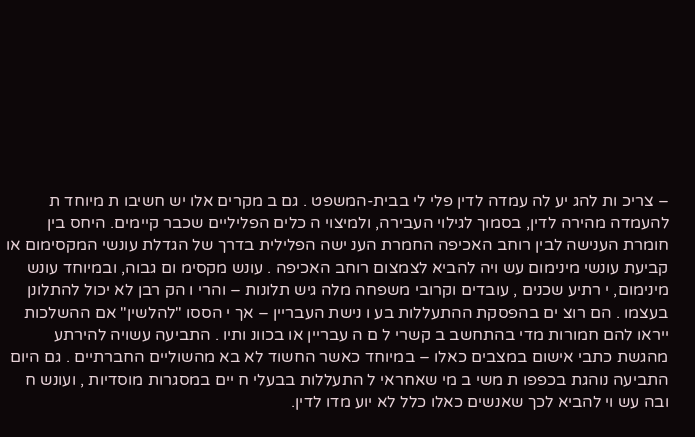– צריכ ות להג יע לה עמדה לדין פלי לי בבית-המשפט . גם ב מקרים אלו יש חשיבו ת מיוחד ת להעמדה מהירה לדין, בסמוך לגילוי העבירה, ולמיצוי ה כלים הפליליים שכבר קיימים. היחס בין חומרת הענישה לבין רוחב האכיפה החמרת הענ ישה הפלילית בדרך של הגדלת עונשי המקסימום או קביעת עונשי מינימום עש ויה להביא לצמצום רוחב האכיפה . עונש מקסימ ום גבוה, ובמיוחד עונש מינימום, י רתיע שכנים , עובדים וקרובי משפחה מלה גיש תלונות – והרי ו הק רבן לא יכול להתלונן בעצמו . הם רוצ ים בהפסקת ההתעללות בע ו נישת העבריין – אך י הססו "להלשין" אם ההשלכות ייראו להם חמורות מדי בהתחשב ב קשרי ל ם ה עבריין או בכוונ ותיו . התביעה עשויה להירתע מהגשת כתבי אישום במצבים כאלו – במיוחד כאשר החשוד לא בא מהשוליים החברתיים . גם היום התביעה נוהגת בכפפו ת משי ב מי שאחראי ל התעללות בבעלי ח יים במסגרות מוסדיות , ועונש ח ובה עש וי להביא לכך שאנשים כאלו כלל לא יוע מדו לדין.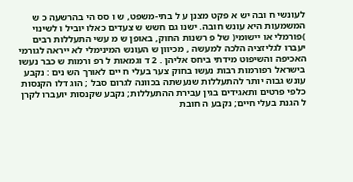לעונשי ח ובה יש א פקט מצנן ע ל בתי-משפט, ש ו סס הי בהרשעה כ ש המשמעות היא עונש חובה. ישנו גם חשש ש צעדים כאלו יוביל ו לשינוי )פורמלי או יישומי( של פ רשנות החוק, באופן ש מ עשי התעללות רבים יעברו לגליזציה הלכה למעשה , מכיוון ש העונש המינימלי לא ייראה לגורמי האכיפה והשיפוט מידתי ביחס אליהן . 2 ד וגמאות ל רפ ורמות ש כבר נעשו בישראל רפורמות רבות נעשו בחוק צער בעלי ח יים לאורך הש נים : נקבע עונש גבוה יותר להתעללות שנעשתה בכוונה לגרום סבל ; הוג דלו הקנסות כלפי פרטים ותאגידים בגין עבירת ההתעללות; נקבע שקנסות יועברו לקרן ל הגנת בעלי חיים; נקבע ה חובת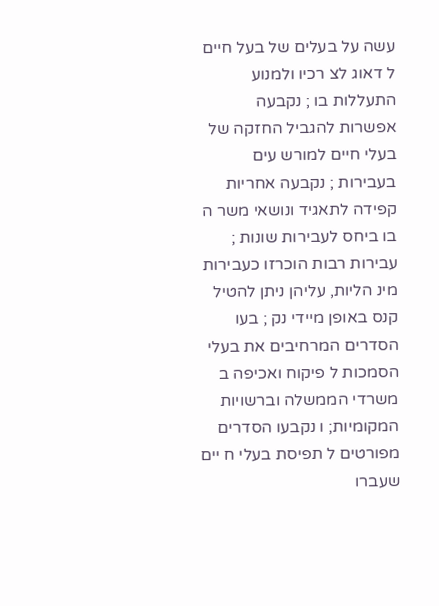עשה על בעלים של בעל חיים ל דאוג לצ רכיו ולמנוע התעללות בו ; נקבעה אפשרות להגביל החזקה של בעלי חיים למורש עים בעבירות ; נקבעה אחריות קפידה לתאגיד ונושאי משר ה בו ביחס לעבירות שונות ; עבירות רבות הוכרזו כעבירות מינ הליות, עליהן ניתן להטיל קנס באופן מיידי נק ; בעו הסדרים המרחיבים את בעלי הסמכות ל פיקוח ואכיפה ב משרדי הממשלה וברשויות המקומיות; ו נקבעו הסדרים מפורטים ל תפיסת בעלי ח יים שעברו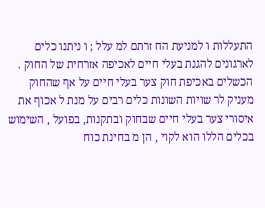התעללות ו למניעת הח זרתם למ עלל ; ו ניתנו כלים לארגונים להגנת בעלי חיים לאכיפה אזרחית של החוק . הכשלים באכיפת חוק צער בעלי חיים על אף שהחוק מעניק לר שויות השונות כלים רבים על מנת ל אכוף את איסורי צער בעלי חיים שבחוק ובתקנות, בפועל , השימוש בכלים הללו הוא לקוי , הן מ בחינת כוח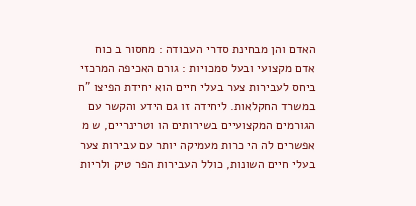האדם והן מבחינת סדרי העבודה : מחסור ב כוח אדם מקצועי ובעל סמכויות : גורם האכיפה המרכזי ביחס לעבירות צער בעלי חיים הוא יחידת הפיצו "ח במשרד החקלאות. ליחידה זו גם הידע והקשר עם הגורמים המקצועיים בשירותים הו וטרינריים, ש מ אפשרים לה הי כרות מעמיקה יותר עם עבירות צער בעלי חיים השונות, כולל העבירות הפר טיק ולריות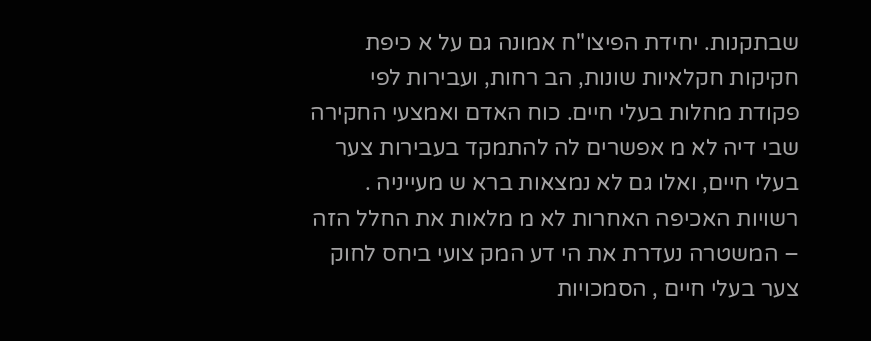שבתקנות. יחידת הפיצו"ח אמונה גם על א כיפת חקיקות חקלאיות שונות, הב רחות, ועבירות לפי פקודת מחלות בעלי חיים. כוח האדם ואמצעי החקירה שבי דיה לא מ אפשרים לה להתמקד בעבירות צער בעלי חיים, ואלו גם לא נמצאות ברא ש מעייניה . רשויות האכיפה האחרות לא מ מלאות את החלל הזה – המשטרה נעדרת את הי דע המק צועי ביחס לחוק צער בעלי חיים , הסמכויות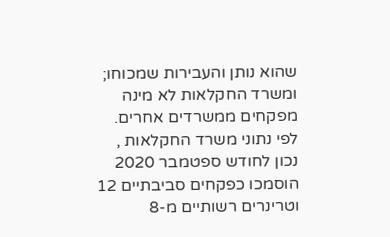שהוא נותן והעבירות שמכוחו; ומשרד החקלאות לא מינה מפקחים ממשרדים אחרים. לפי נתוני משרד החקלאות , נכון לחודש ספטמבר 2020 הוסמכו כפקחים סביבתיים 12 וטרינרים רשותיים מ-8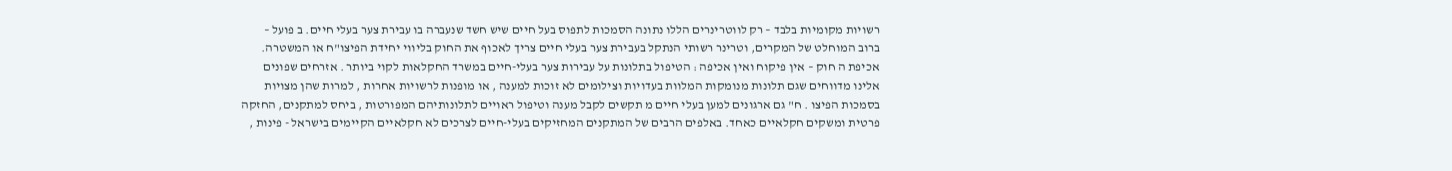רשויות מקומיות בלבד – רק לווטרינרים הללו נתונה הסמכות לתפוס בעל חיים שיש חשד שנעברה בו עבירת צער בעלי חיים. ב פועל – ברוב המוחלט של המקרים, וטרינר רשותי הנתקל בעבירת צער בעלי חיים צריך לאכוף את החוק בליווי יחידת הפיצו"ח או המשטרה. אכיפת ה חוק – אין פיקוח ואין אכיפה : הטיפול בתלונות על עבירות צער בעלי-חיים במשרד החקלאות לקוי ביותר . אזרחים שפונים אלינו מדווחים שגם תלונות מנומקות המלוות בעדויות וצילומים לא זוכות למענה , או מופנות לרשויות אחרות , למרות שהן מצויות בסמכות הפיצו . ח" גם ארגונים למען בעלי חיים מ תקשים לקבל מענה וטיפול ראויים לתלונותיהם המפורטות , ביחס למתקנים, החזקה פרטית ומשקים חקלאיים כאחד. באלפים הרבים של המתקנים המחזיקים בעלי-חיים לצרכים לא חקלאיים הקיימים בישראל - פינות ,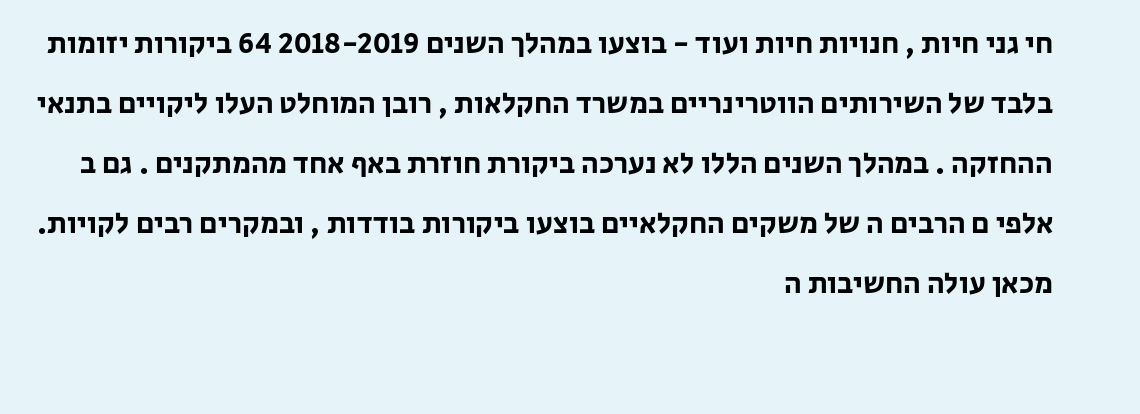חי גני חיות , חנויות חיות ועוד - בוצעו במהלך השנים 2018-2019 64 ביקורות יזומות בלבד של השירותים הווטרינריים במשרד החקלאות , רובן המוחלט העלו ליקויים בתנאי ההחזקה . במהלך השנים הללו לא נערכה ביקורת חוזרת באף אחד מהמתקנים . גם ב אלפי ם הרבים ה של משקים החקלאיים בוצעו ביקורות בודדות , ובמקרים רבים לקויות. מכאן עולה החשיבות ה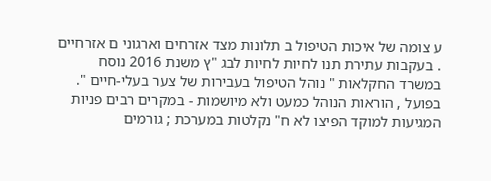ע צומה של איכות הטיפול ב תלונות מצד אזרחים וארגוני ם אזרחיים . בעקבות עתירת תנו לחיות לחיות לבג "ץ משנת 2016 נוסח במשרד החקלאות " נוהל הטיפול בעבירות של צער בעלי-חיים ". בפועל , הוראות הנוהל כמעט ולא מיושמות - במקרים רבים פניות המגיעות למוקד הפיצו לא ח" נקלטות במערכת ; גורמים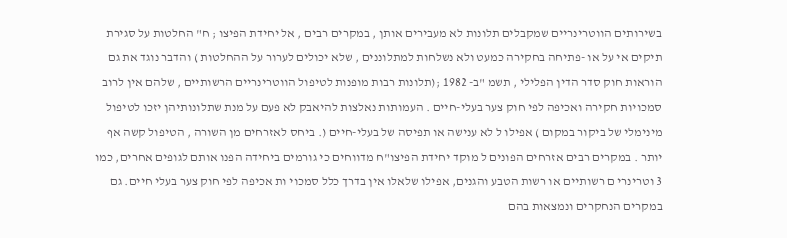בשירותים הווטרינריים שמקבלים תלונות לא מעבירים אותן , במקרים רבים , אל יחידת הפיצו ; ח" החלטות על סגירת תיקים אי על או -פתיחה בחקירה כמעט ולא נשלחות למתלוננים , שלא יכולים לערור על ההחלטות ) והדבר נוגד את גם הוראות חוק סדר הדין הפלילי , תשמ "ב- 1982 ;(תלונות רבות מופנות לטיפול הווטרינריים הרשותיים , שלהם אין לרוב סמכויות חקירה ואכיפה לפי חוק צער בעלי-חיים . העמותות נאלצות להיאבק לא פעם על מנת שתלונותיהן יזכו לטיפול מינימלי של ביקור במקום ) אפילו ל לא ענישה או תפיסה של בעלי-חיים (. ביחס לאזרחים מן השורה , הטיפול קשה אף יותר . במקרים רבים אזרחים הפונים ל מוקד יחידת הפיצו"ח מדווחים כי גורמים ביחידה הפנו אותם לגופים אחרים, כמו 3 וטרינרי ם רשותיים או רשות הטבע והגנים, אפילו שלאלו אין בדרך כלל סמכוי ות אכיפה לפי חוק צער בעלי חיים. גם במקרים הנחקרים ונמצאות בהם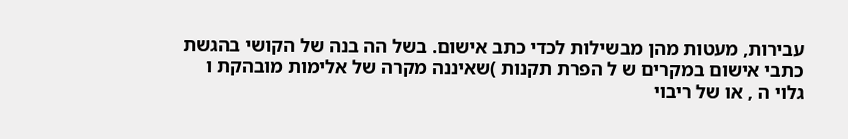עבירות, מעטות מהן מבשילות לכדי כתב אישום. בשל הה בנה של הקושי בהגשת כתבי אישום במקרים ש ל הפרת תקנות )שאיננה מקרה של אלימות מובהקת ו גלוי ה , או של ריבוי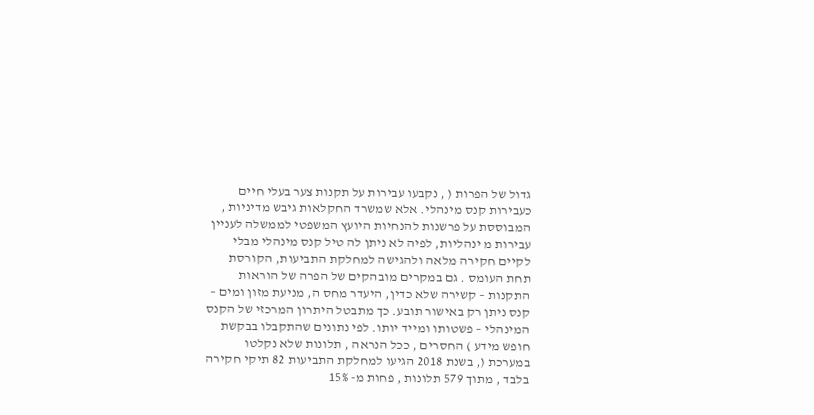גדול של הפרות ( , נקבעו עבירות על תקנות צער בעלי חיים כעבירות קנס מינהלי. אלא שמשרד החקלאות גיבש מדיניות , המבוססת על פרשנות להנחיות היועץ המשפטי לממשלה לעניין עבירות מ ינהליות, לפיה לא ניתן לה טיל קנס מינהלי מבלי לקיים חקירה מלאה ולהגישה למחלקת התביעות, הקורסת תחת העומס . גם במקרים מובהקים של הפרה של הוראות התקנות – קשירה שלא כדין, היעדר מחס ה, מניעת מזון ומים – קנס ניתן רק באישור תובע. כך מתבטל היתרון המרכזי של הקנס המינהלי – פשטותו ומייד יותו. לפי נתונים שהתקבלו בבקשת חופש מידע ) החסרים , ככל הנראה , תלונות שלא נקלטו במערכת (, בשנת 2018 הגיעו למחלקת התביעות 82 תיקי חקירה בלבד , מתוך 579 תלונות , פחות מ- 15%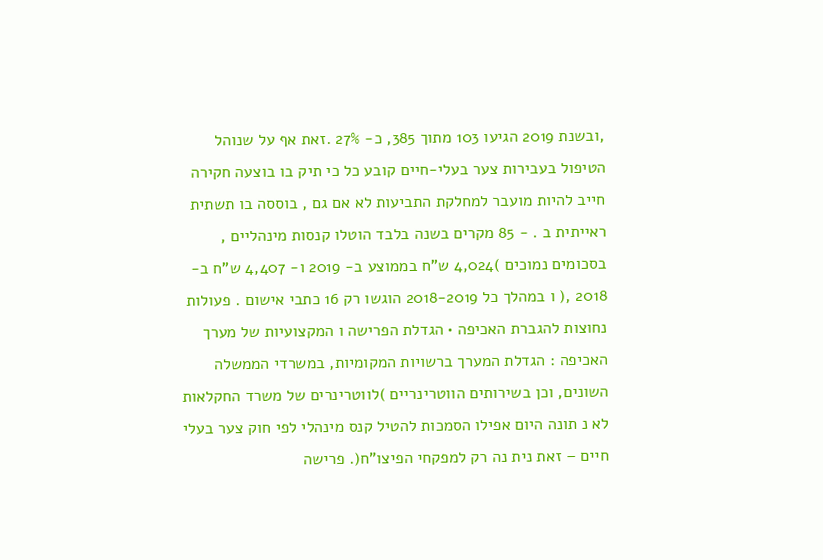,ובשנת 2019 הגיעו 103 מתוך 385, כ- 27% .זאת אף על שנוהל הטיפול בעבירות צער בעלי-חיים קובע כל כי תיק בו בוצעה חקירה חייב להיות מועבר למחלקת התביעות לא אם גם , בוססה בו תשתית ראייתית ב . - 85 מקרים בשנה בלבד הוטלו קנסות מינהליים , בסכומים נמוכים )4,024 ש"ח בממוצע ב- 2019 ו- 4,407 ש"ח ב- 2018 ,( ו במהלך כל 2018-2019 הוגשו רק 16 כתבי אישום . פעולות נחוצות להגברת האכיפה • הגדלת הפרישה ו המקצועיות של מערך האכיפה : הגדלת המערך ברשויות המקומיות, במשרדי הממשלה השונים, וכן בשירותים הווטרינריים )לווטרינרים של משרד החקלאות לא נ תונה היום אפילו הסמכות להטיל קנס מינהלי לפי חוק צער בעלי חיים – זאת נית נה רק למפקחי הפיצו"ח(. פרישה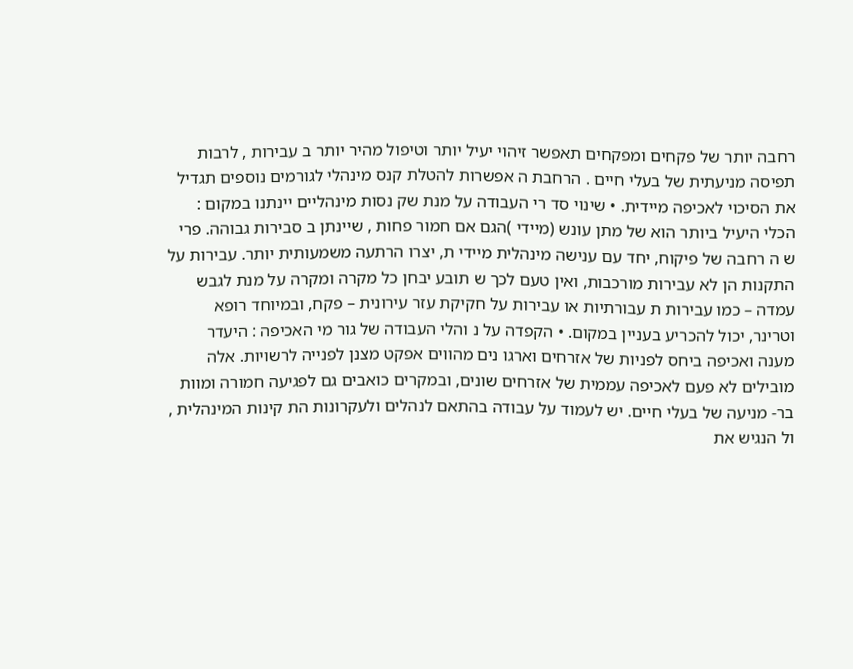רחבה יותר של פקחים ומפקחים תאפשר זיהוי יעיל יותר וטיפול מהיר יותר ב עבירות , לרבות תפיסה מניעתית של בעלי חיים . הרחבת ה אפשרות להטלת קנס מינהלי לגורמים נוספים תגדיל את הסיכוי לאכיפה מיידית. • שינוי סד רי העבודה על מנת שק נסות מינהליים יינתנו במקום : הכלי היעיל ביותר הוא של מתן עונש (מיידי )הגם אם חמור פחות , שיינתן ב סבירות גבוהה. פרי ש ה רחבה של פיקוח, יחד עם ענישה מינהלית מיידי ת, יצרו הרתעה משמעותית יותר. עבירות על התקנות הן לא עבירות מורכבות, ואין טעם לכך ש תובע יבחן כל מקרה ומקרה על מנת לגבש עמדה – כמו עבירות ת עבורתיות או עבירות על חקיקת עזר עירונית – פקח, ובמיוחד רופא וטרינר, יכול להכריע בעניין במקום. • הקפדה על נ והלי העבודה של גור מי האכיפה : היעדר מענה ואכיפה ביחס לפניות של אזרחים וארגו נים מהווים אפקט מצנן לפנייה לרשויות. אלה מובילים לא פעם לאכיפה עממית של אזרחים שונים, ובמקרים כואבים גם לפגיעה חמורה ומוות בר- מניעה של בעלי חיים. יש לעמוד על עבודה בהתאם לנהלים ולעקרונות הת קינות המינהלית , ול הנגיש את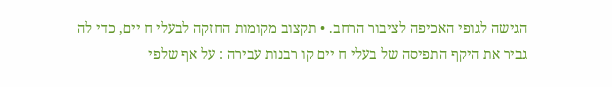הגישה לגופי האכיפה לציבור הרחב. • תקצוב מקומות החזקה לבעלי ח יים, כדי לה גביר את היקף התפיסה של בעלי ח יים קו רבנות עבירה : על אף שלפי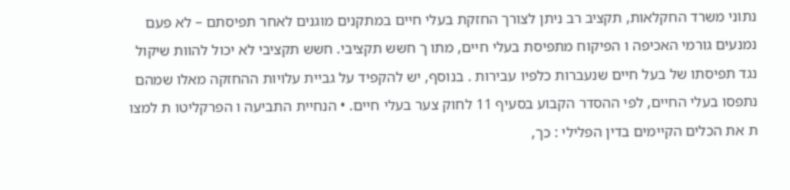נתוני משרד החקלאות, תקציב רב ניתן לצורך החזקת בעלי חיים במתקנים מוגנים לאחר תפיסתם – לא פעם נמנעים גורמי האכיפה ו הפיקוח מתפיסת בעלי חיים, מתו ך חשש תקציבי. חשש תקציבי לא יכול להוות שיקול נגד תפיסתו של בעל חיים שנעברות כלפיו עבירות . בנוסף, יש להקפיד על גביית עלויות ההחזקה מאלו שמהם נתפסו בעלי החיים, לפי ההסדר הקבוע בסעיף 11 לחוק צער בעלי חיים. • הנחיית התביעה ו הפרקליטו ת למצו ת את הכלים הקיימים בדין הפלילי : כך,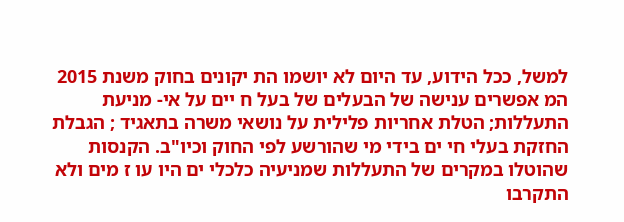למשל, ככל הידוע, עד היום לא יושמו הת יקונים בחוק משנת 2015 המ אפשרים ענישה של הבעלים של בעל ח יים על אי- מניעת התעללות; הטלת אחריות פלילית על נושאי משרה בתאגיד ; הגבלת החזקת בעלי חי ים בידי מי שהורשע לפי החוק וכיו"ב. הקנסות שהוטלו במקרים של התעללות שמניעיה כלכלי ים היו עו ז מים ולא התקרבו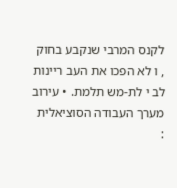לקנס המרבי שנקבע בחוק , ו לא הפכו את העב ריינות לב י לת-מש תלמת. • עירוב מערך העבודה הסוציאלית :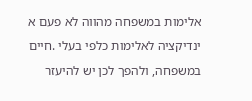אלימות במשפחה מהווה לא פעם א ינדיקציה לאלימות כלפי בעלי .חיים במשפחה, ולהפך לכן יש להיעזר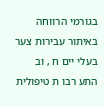בגורמי הרווחה באיתור עבירות צער בעלי יים ח , וב התע רבו ת טיפולית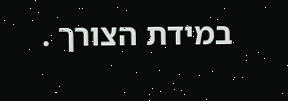במידת הצורך .